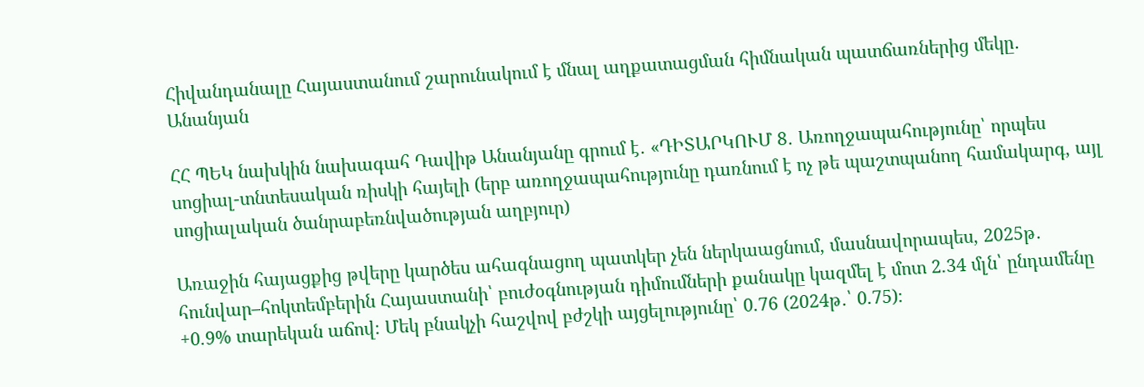Հիվանդանալը Հայաստանում շարունակում է մնալ աղքատացման հիմնական պատճառներից մեկը․ Անանյան

ՀՀ ՊԵԿ նախկին նախագահ Դավիթ Անանյանը գրում է․ «ԴԻՏԱՐԿՈՒՄ 8․ Առողջապահությունը՝ որպես սոցիալ-տնտեսական ռիսկի հայելի (երբ առողջապահությունը դառնում է ոչ թե պաշտպանող համակարգ, այլ սոցիալական ծանրաբեռնվածության աղբյուր)

Առաջին հայացքից թվերը կարծես ահագնացող պատկեր չեն ներկաացնում, մասնավորապես, 2025թ․ հունվար–հոկտեմբերին Հայաստանի՝ բուժօգնության դիմումների քանակը կազմել է մոտ 2.34 մլն՝ ընդամենը +0.9% տարեկան աճով։ Մեկ բնակչի հաշվով բժշկի այցելությունը՝ 0.76 (2024թ․՝ 0.75)։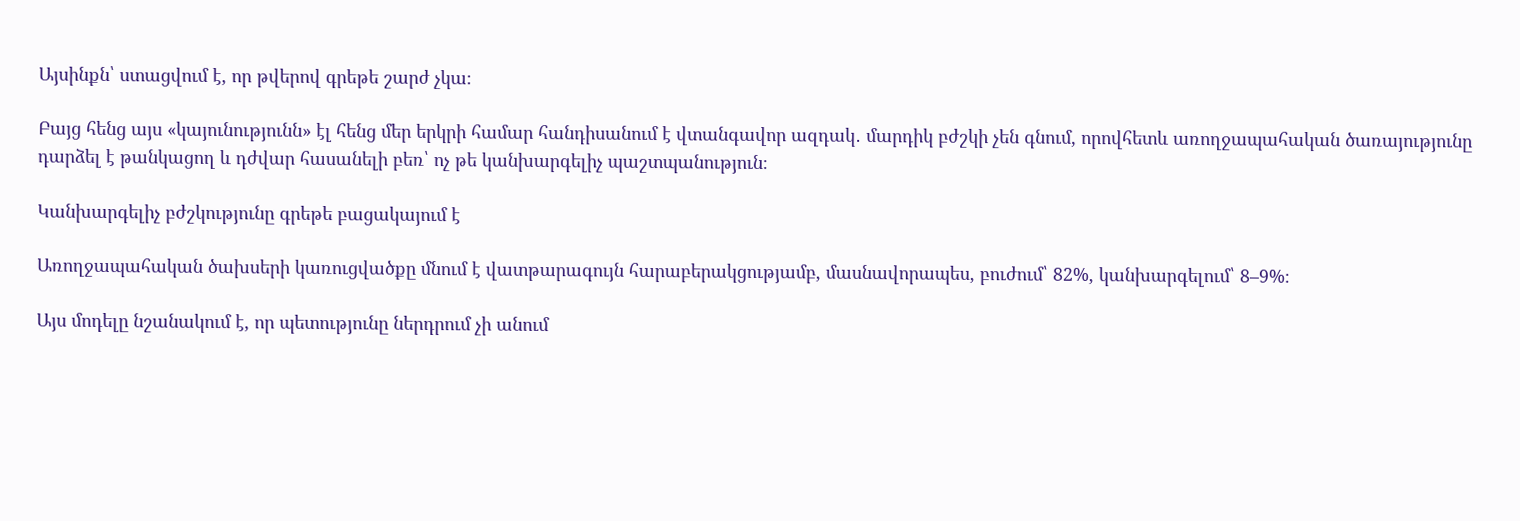Այսինքն՝ ստացվում է, որ թվերով գրեթե շարժ չկա։

Բայց հենց այս «կայունությունն» էլ հենց մեր երկրի համար հանդիսանում է վտանգավոր ազդակ․ մարդիկ բժշկի չեն գնում, որովհետև առողջապահական ծառայությունը դարձել է թանկացող և դժվար հասանելի բեռ՝ ոչ թե կանխարգելիչ պաշտպանություն։

Կանխարգելիչ բժշկությունը գրեթե բացակայում է

Առողջապահական ծախսերի կառուցվածքը մնում է վատթարագույն հարաբերակցությամբ, մասնավորապես, բուժում՝ 82%, կանխարգելում՝ 8–9%։

Այս մոդելը նշանակում է, որ պետությունը ներդրում չի անում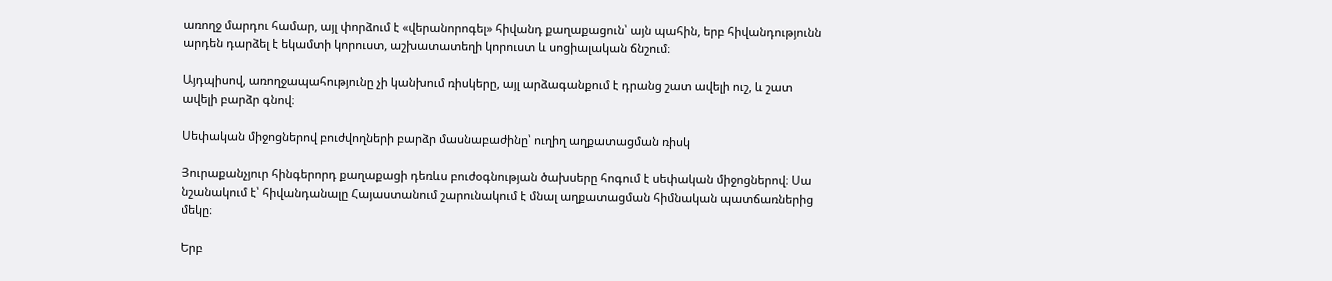առողջ մարդու համար, այլ փորձում է «վերանորոգել» հիվանդ քաղաքացուն՝ այն պահին, երբ հիվանդությունն արդեն դարձել է եկամտի կորուստ, աշխատատեղի կորուստ և սոցիալական ճնշում։

Այդպիսով, առողջապահությունը չի կանխում ռիսկերը, այլ արձագանքում է դրանց շատ ավելի ուշ, և շատ ավելի բարձր գնով։

Սեփական միջոցներով բուժվողների բարձր մասնաբաժինը՝ ուղիղ աղքատացման ռիսկ

Յուրաքանչյուր հինգերորդ քաղաքացի դեռևս բուժօգնության ծախսերը հոգում է սեփական միջոցներով։ Սա նշանակում է՝ հիվանդանալը Հայաստանում շարունակում է մնալ աղքատացման հիմնական պատճառներից մեկը։

Երբ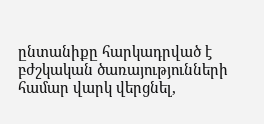ընտանիքը հարկադրված է բժշկական ծառայությունների համար վարկ վերցնել,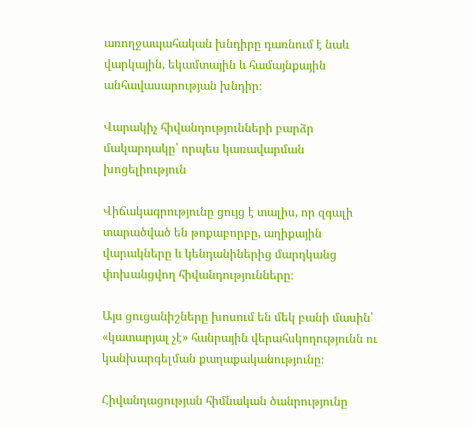առողջապահական խնդիրը դառնում է նաև վարկային, եկամտային և համայնքային անհավասարության խնդիր։

Վարակիչ հիվանդությունների բարձր մակարդակը՝ որպես կառավարման խոցելիություն

Վիճակագրությունը ցույց է տալիս, որ զգալի տարածված են թոքաբորբը, աղիքային վարակները և կենդանիներից մարդկանց փոխանցվող հիվանդությունները։

Այս ցուցանիշները խոսում են մեկ բանի մասին՝ «կատարյալ չէ» հանրային վերահսկողությունն ու կանխարգելման քաղաքականությունը։

Հիվանդացության հիմնական ծանրությունը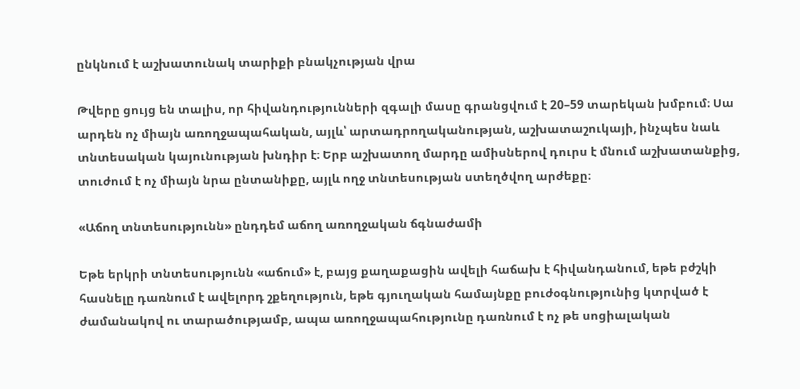ընկնում է աշխատունակ տարիքի բնակչության վրա

Թվերը ցույց են տալիս, որ հիվանդությունների զգալի մասը գրանցվում է 20–59 տարեկան խմբում։ Սա արդեն ոչ միայն առողջապահական, այլև՝ արտադրողականության, աշխատաշուկայի, ինչպես նաև տնտեսական կայունության խնդիր է։ Երբ աշխատող մարդը ամիսներով դուրս է մնում աշխատանքից, տուժում է ոչ միայն նրա ընտանիքը, այլև ողջ տնտեսության ստեղծվող արժեքը։

«Աճող տնտեսությունն» ընդդեմ աճող առողջական ճգնաժամի

Եթե երկրի տնտեսությունն «աճում» է, բայց քաղաքացին ավելի հաճախ է հիվանդանում, եթե բժշկի հասնելը դառնում է ավելորդ շքեղություն, եթե գյուղական համայնքը բուժօգնությունից կտրված է ժամանակով ու տարածությամբ, ապա առողջապահությունը դառնում է ոչ թե սոցիալական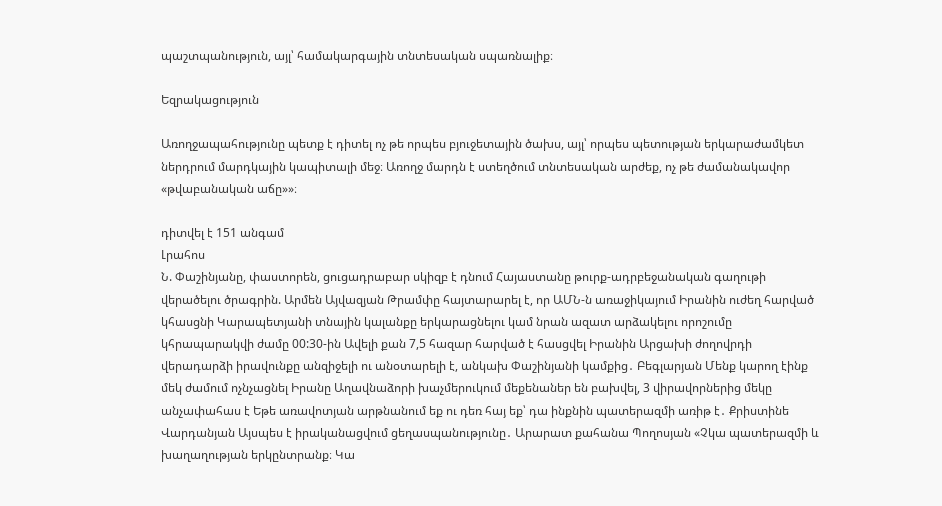պաշտպանություն, այլ՝ համակարգային տնտեսական սպառնալիք։

Եզրակացություն

Առողջապահությունը պետք է դիտել ոչ թե որպես բյուջետային ծախս, այլ՝ որպես պետության երկարաժամկետ ներդրում մարդկային կապիտալի մեջ։ Առողջ մարդն է ստեղծում տնտեսական արժեք, ոչ թե ժամանակավոր «թվաբանական աճը»»։

դիտվել է 151 անգամ
Լրահոս
Ն. Փաշինյանը, փաստորեն, ցուցադրաբար սկիզբ է դնում Հայաստանը թուրք-ադրբեջանական գաղութի վերածելու ծրագրին. Արմեն Այվազյան Թրամփը հայտարարել է, որ ԱՄՆ-ն առաջիկայում Իրանին ուժեղ հարված կհասցնի Կարապետյանի տնային կալանքը երկարացնելու կամ նրան ազատ արձակելու որոշումը կհրապարակվի ժամը 00:30-ին Ավելի քան 7,5 հազար հարված է հասցվել Իրանին Արցախի ժողովրդի վերադարձի իրավունքը անզիջելի ու անօտարելի է, անկախ Փաշինյանի կամքից․ Բեգլարյան Մենք կարող էինք մեկ ժամում ոչնչացնել Իրանը Աղավնաձորի խաչմերուկում մեքենաներ են բախվել, 3 վիրավորներից մեկը անչափահաս է Եթե առավոտյան արթնանում եք ու դեռ հայ եք՝ դա ինքնին պատերազմի առիթ է․ Քրիստինե Վարդանյան Այսպես է իրականացվում ցեղասպանությունը․ Արարատ քահանա Պողոսյան «Չկա պատերազմի և խաղաղության երկընտրանք։ Կա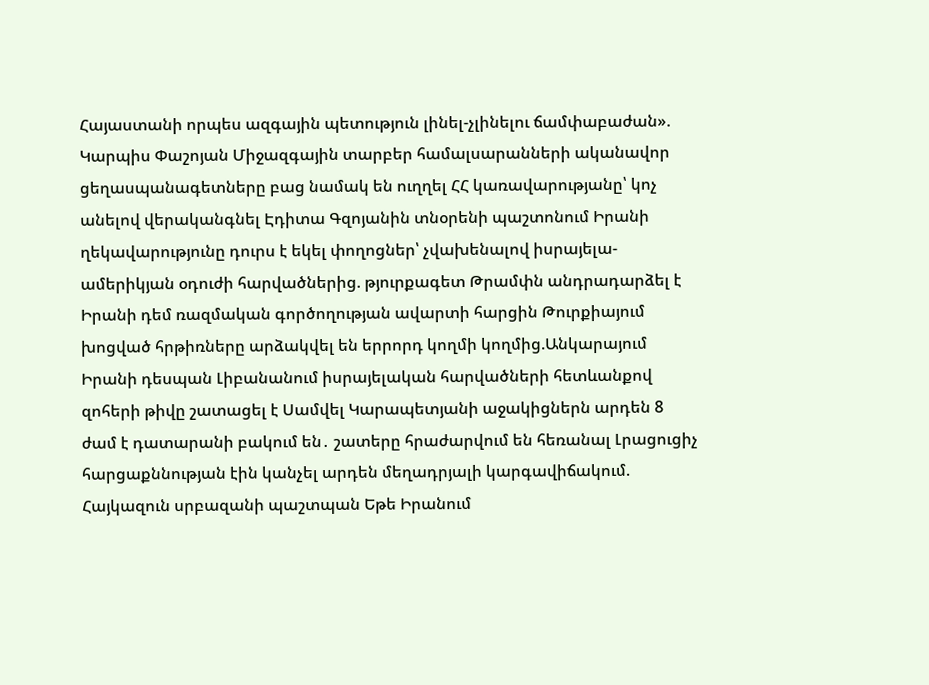Հայաստանի որպես ազգային պետություն լինել-չլինելու ճամփաբաժան». Կարպիս Փաշոյան Միջազգային տարբեր համալսարանների ականավոր ցեղասպանագետները բաց նամակ են ուղղել ՀՀ կառավարությանը՝ կոչ անելով վերականգնել Էդիտա Գզոյանին տնօրենի պաշտոնում Իրանի ղեկավարությունը դուրս է եկել փողոցներ՝ չվախենալով իսրայելա-ամերիկյան օդուժի հարվածներից. թյուրքագետ Թրամփն անդրադարձել է Իրանի դեմ ռազմական գործողության ավարտի հարցին Թուրքիայում խոցված հրթիռները արձակվել են երրորդ կողմի կողմից.Անկարայում Իրանի դեսպան Լիբանանում իսրայելական հարվածների հետևանքով զոհերի թիվը շատացել է Սամվել Կարապետյանի աջակիցներն արդեն 8 ժամ է դատարանի բակում են․ շատերը հրաժարվում են հեռանալ Լրացուցիչ հարցաքննության էին կանչել արդեն մեղադրյալի կարգավիճակում. Հայկազուն սրբազանի պաշտպան Եթե Իրանում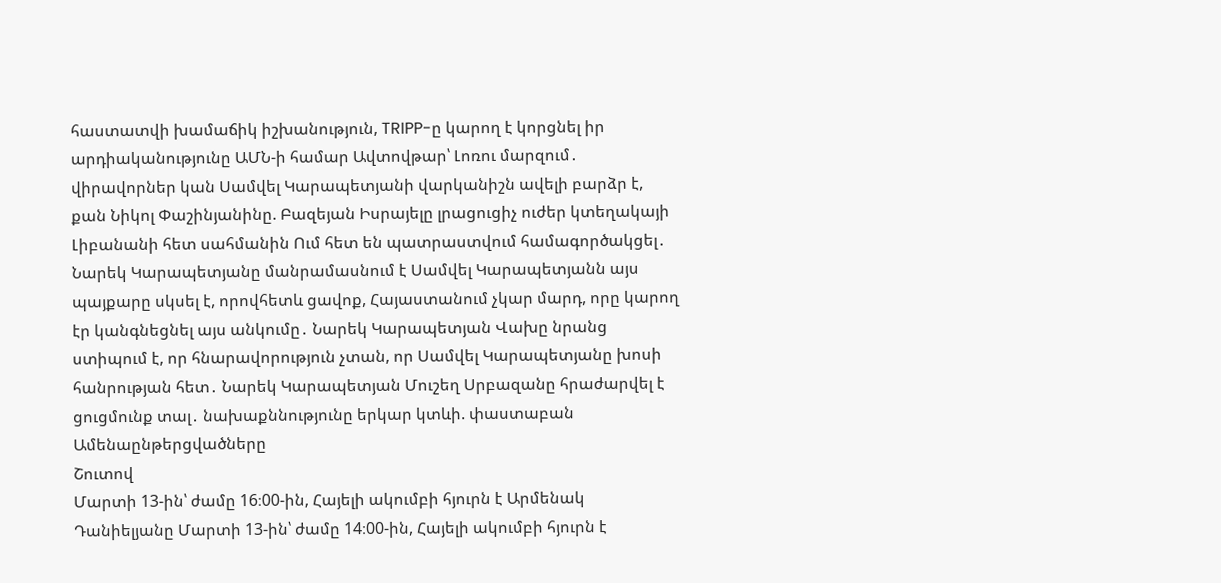հաստատվի խամաճիկ իշխանություն, TRIPP-ը կարող է կորցնել իր արդիականությունը ԱՄՆ-ի համար Ավտովթար՝ Լոռու մարզում․ վիրավորներ կան Սամվել Կարապետյանի վարկանիշն ավելի բարձր է, քան Նիկոլ Փաշինյանինը. Բազեյան Իսրայելը լրացուցիչ ուժեր կտեղակայի Լիբանանի հետ սահմանին Ում հետ են պատրաստվում համագործակցել․ Նարեկ Կարապետյանը մանրամասնում է Սամվել Կարապետյանն այս պայքարը սկսել է, որովհետև ցավոք, Հայաստանում չկար մարդ, որը կարող էր կանգնեցնել այս անկումը․ Նարեկ Կարապետյան Վախը նրանց ստիպում է, որ հնարավորություն չտան, որ Սամվել Կարապետյանը խոսի հանրության հետ․ Նարեկ Կարապետյան Մուշեղ Սրբազանը հրաժարվել է ցուցմունք տալ․ նախաքննությունը երկար կտևի. փաստաբան
Ամենաընթերցվածները
Շուտով
Մարտի 13-ին՝ ժամը 16։00-ին, Հայելի ակումբի հյուրն է Արմենակ Դանիելյանը Մարտի 13-ին՝ ժամը 14։00-ին, Հայելի ակումբի հյուրն է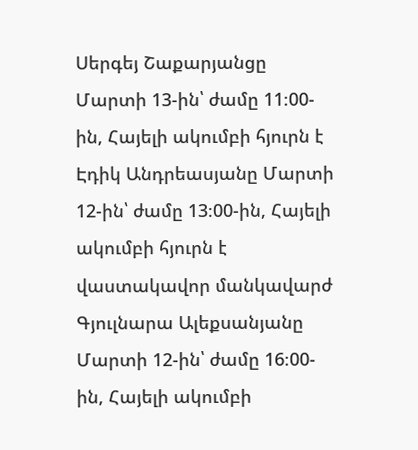Սերգեյ Շաքարյանցը Մարտի 13-ին՝ ժամը 11։00-ին, Հայելի ակումբի հյուրն է Էդիկ Անդրեասյանը Մարտի 12-ին՝ ժամը 13։00-ին, Հայելի ակումբի հյուրն է վաստակավոր մանկավարժ Գյուլնարա Ալեքսանյանը Մարտի 12-ին՝ ժամը 16։00-ին, Հայելի ակումբի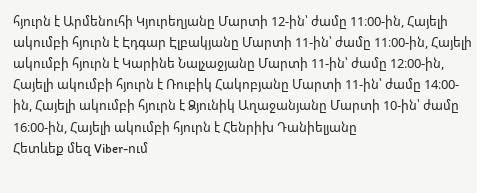հյուրն է Արմենուհի Կյուրեղյանը Մարտի 12-ին՝ ժամը 11։00-ին, Հայելի ակումբի հյուրն է Էդգար Էլբակյանը Մարտի 11-ին՝ ժամը 11։00-ին, Հայելի ակումբի հյուրն է Կարինե Նալչաջյանը Մարտի 11-ին՝ ժամը 12։00-ին, Հայելի ակումբի հյուրն է Ռուբիկ Հակոբյանը Մարտի 11-ին՝ ժամը 14։00-ին, Հայելի ակումբի հյուրն է Ձյունիկ Աղաջանյանը Մարտի 10-ին՝ ժամը 16։00-ին, Հայելի ակումբի հյուրն է Հենրիխ Դանիելյանը
Հետևեք մեզ Viber-ում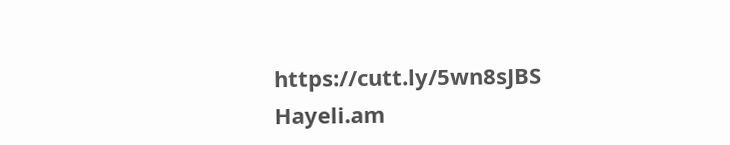https://cutt.ly/5wn8sJBS
Hayeli.am